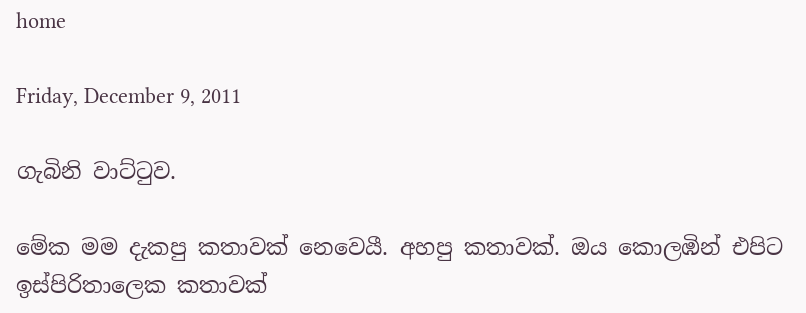home

Friday, December 9, 2011

ගැබිනි වාට්ටුව.

මේක මම දැකපු කතාවක් නෙවෙයී. අහපු කතාවක්. ඔය කොලඹින් එපිට ඉස්පිරිතාලෙක කතාවක්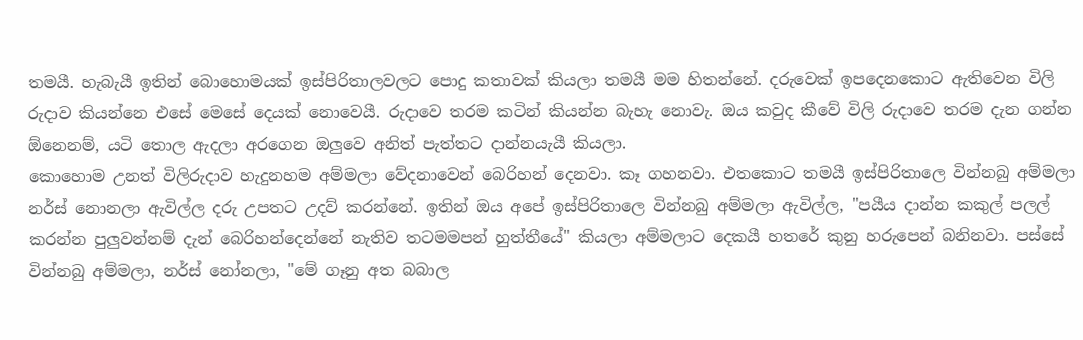තමයී. හැබැයී ඉතින් බොහොමයක් ඉස්පිරිතාලවලට පොදු කතාවක් කියලා තමයී මම හිතන්නේ. දරුවෙක් ඉපදෙනකොට ඇතිවෙන විලි රුදාව කියන්නෙ එසේ මෙසේ දෙයක් නොවෙයී. රුදාවෙ තරම කටින් කියන්න බැහැ නොවැ. ඔය කවුද කීවේ විලි රුදාවෙ තරම දැන ගන්න ඕනෙනම්, යටි තොල ඇදලා අරගෙන ඔලුවෙ අනිත් පැත්තට දාන්නයැයී කියලා.
කොහොම උනත් විලිරුදාව හැදුනහම අම්මලා වේදනාවෙන් බෙරිහන් දෙනවා. කෑ ගහනවා. එතකොට තමයී ඉස්පිරිතාලෙ වින්නබු අම්මලා නර්ස් නොනලා ඇවිල්ල දරු උපතට උදව් කරන්නේ. ඉතින් ඔය අපේ ඉස්පිරිතාලෙ වින්නබු අම්මලා ඇවිල්ල, "පයීය දාන්න කකුල් පලල් කරන්න පුලුවන්නම් දැන් බෙරිහන්දෙන්නේ නැතිව තටමමපන් හුත්තීයේ" කියලා අම්මලාට දෙකයී හතරේ කුනු හරුපෙන් බනිනවා. පස්සේ වින්නබු අම්මලා, නර්ස් නෝනලා, "මේ ගෑනු අත බබාල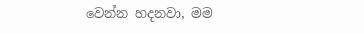වෙන්න හදනවා, මම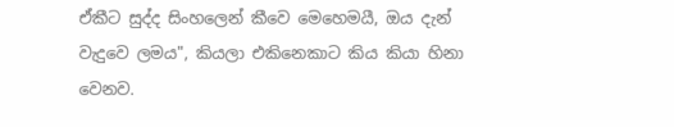ඒකීට සුද්ද සිංහලෙන් කීවෙ මෙහෙමයී, ඔය දැන් වැදුවෙ ලමය", කියලා එකිනෙකාට කිය කියා හිනා වෙනව.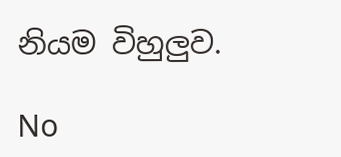නියම විහුලුව.

No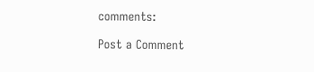comments:

Post a Comment